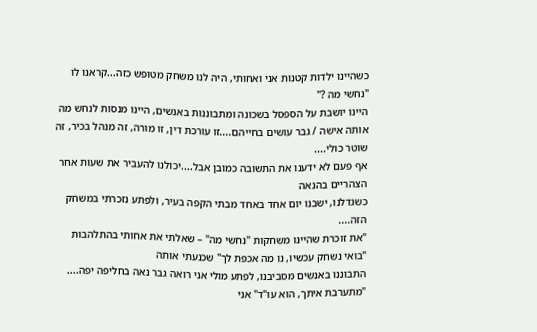כשהיינו ילדות קטנות אני ואחותי, היה לנו משחק מטופש כזה...קראנו לו "נחשי מה ?"
היינו יושבת על הספסל בשכונה ומתבוננות באנשים, היינו מנסות לנחש מה אותה אישה / גבר עושים בחייהם....זו עורכת דין, זו מורה, זה מנהל בכיר, זה שוטר כולי....
אף פעם לא ידענו את התשובה כמובן אבל....יכולנו להעביר את שעות אחר הצהריים בהנאה
כשגדלנו, ישבנו יום אחד באחד מבתי הקפה בעיר, ולפתע נזכרתי במשחק הזה....
"את זוכרת שהיינו משחקות "נחשי מה" – שאלתי את אחותי בהתלהבות
"בואי נשחק עכשיו, נו מה אכפת לך" שכנעתי אותה
התבוננו באנשים מסביבנו, לפתע מולי אני רואה גבר נאה בחליפה יפה....
"מתערבת איתך, הוא עו"ד" אני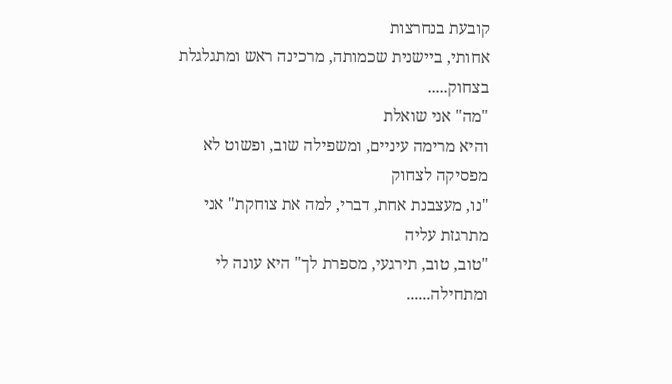קובעת בנחרצות
אחותי, ביישנית שכמותה, מרכינה ראש ומתגלגלת בצחוק.....
"מה" אני שואלת
והיא מרימה עיניים, ומשפילה שוב, ופשוט לא מפסיקה לצחוק
"נו, מעצבנת אחת, דברי, למה את צוחקת" אני מתרגזת עליה
"טוב, טוב, תירגעי, מספרת לך" היא עונה לי ומתחילה......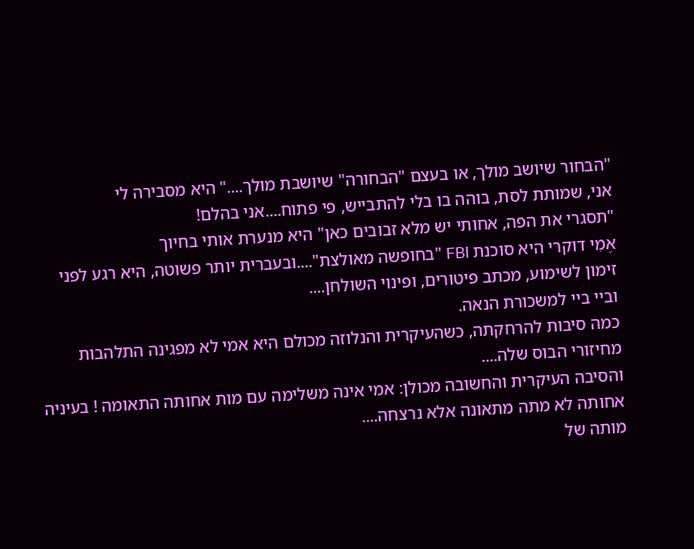"הבחור שיושב מולך, או בעצם "הבחורה" שיושבת מולך...." היא מסבירה לי
אני, שמותת לסת, בוהה בו בלי להתבייש, פי פתוח....אני בהלם!
"תסגרי את הפה, אחותי יש מלא זבובים כאן" היא מנערת אותי בחיוך
אֶמִי דוקרי היא סוכנת FBI "בחופשה מאולצת"....ובעברית יותר פשוטה, היא רגע לפני זימון לשימוע, מכתב פיטורים, ופינוי השולחן....
וביי ביי למשכורת הנאה.
כמה סיבות להרחקתה, כשהעיקרית והנלוזה מכולם היא אמי לא מפגינה התלהבות מחיזורי הבוס שלה....
והסיבה העיקרית והחשובה מכולן: אמי אינה משלימה עם מות אחותה התאומה ! בעיניה אחותה לא מתה מתאונה אלא נרצחה....
מותה של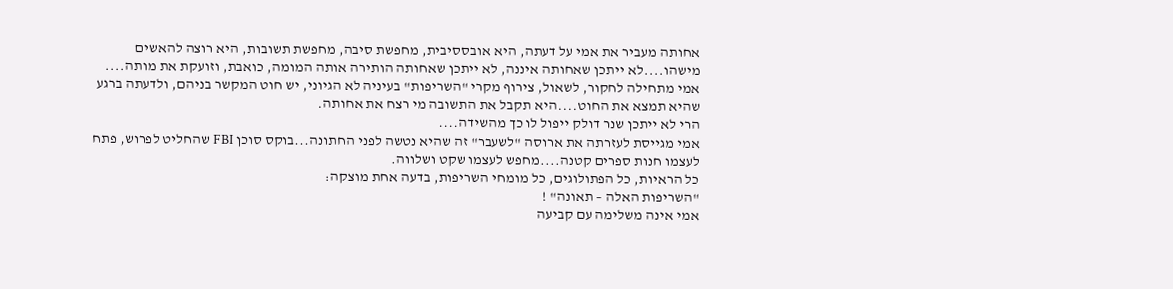אחותה מעביר את אמי על דעתה, היא אובססיבית, מחפשת סיבה, מחפשת תשובות, היא רוצה להאשים מישהו....לא ייתכן שאחותה איננה, לא ייתכן שאחותה הותירה אותה המומה, כואבת, וזועקת את מותה....
אמי מתחילה לחקור, לשאול, צירוף מקרי "השריפות" בעיניה לא הגיוני, יש חוט המקשר בניהם, ולדעתה ברגע שהיא תמצא את החוט....היא תקבל את התשובה מי רצח את אחותה.
הרי לא ייתכן שנר דולק ייפול לו כך מהשידה....
אמי מגייסת לעזרתה את ארוסה "לשעבר" זה שהיא נטשה לפני החתונה...בוקס סוכן FBI שהחליט לפרוש, פתח לעצמו חנות ספרים קטנה....מחפש לעצמו שקט ושלווה.
כל הראיות, כל הפתולוגים, כל מומחי השריפות, בדעה אחת מוצקה:
"השריפות האלה – תאונה" !
אמי אינה משלימה עם קביעה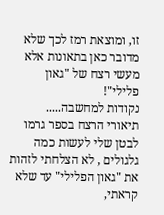זו, ומוצאת רמז לכך שלא מדובר כאן בתאונות אלא מעשי רצח של "גאון פלילי"!
נקודות למחשבה.....
תיאורי הרצח בספר גרמו לבטן שלי לעשות כמה גלגולים , לא הצלחתי לזהות את "גאון הפלילי" עד שלא קראתי,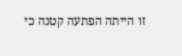זו הייתה הפתעה קטנה כי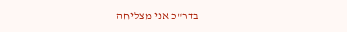בדר"כ אני מצליחה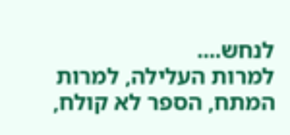לנחש....
למרות העלילה, למרות המתח, הספר לא קולח,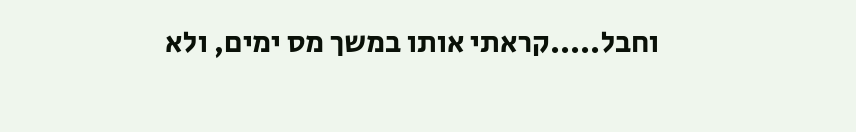וחבל.....קראתי אותו במשך מס ימים, ולא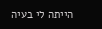הייתה לי בעיה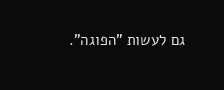גם לעשות "הפוגה".